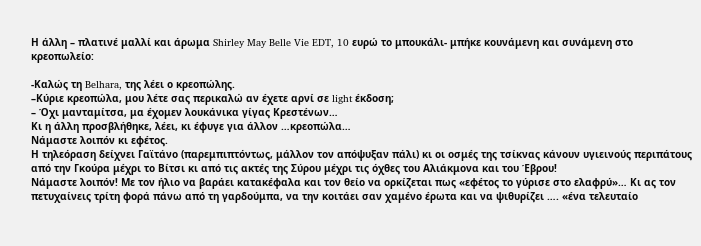Η άλλη – πλατινέ μαλλί και άρωμα Shirley May Belle Vie EDT, 10 ευρώ το μπουκάλι- μπήκε κουνάμενη και συνάμενη στο κρεοπωλείο:

-Καλώς τη Belhara, της λέει ο κρεοπώλης.
–Κύριε κρεοπώλα, μου λέτε σας περικαλώ αν έχετε αρνί σε light έκδοση;
– Όχι μανταμίτσα, μα έχομεν λουκάνικα γίγας Κρεστένων…
Κι η άλλη προσβλήθηκε, λέει, κι έφυγε για άλλον …κρεοπώλα…
Νάμαστε λοιπόν κι εφέτος.
Η τηλεόραση δείχνει Γαϊτάνο (παρεμπιπτόντως, μάλλον τον απόψυξαν πάλι) κι οι οσμές της τσίκνας κάνουν υγιεινούς περιπάτους από την Γκούρα μέχρι το Βίτσι κι από τις ακτές της Σύρου μέχρι τις όχθες του Αλιάκμονα και του Έβρου!
Νάμαστε λοιπόν! Με τον ήλιο να βαράει κατακέφαλα και τον θείο να ορκίζεται πως «εφέτος το γύρισε στο ελαφρύ»… Κι ας τον πετυχαίνεις τρίτη φορά πάνω από τη γαρδούμπα, να την κοιτάει σαν χαμένο έρωτα και να ψιθυρίζει …. «ένα τελευταίο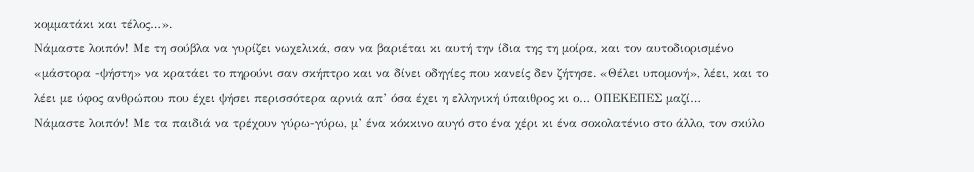κομματάκι και τέλος…».
Νάμαστε λοιπόν! Με τη σούβλα να γυρίζει νωχελικά, σαν να βαριέται κι αυτή την ίδια της τη μοίρα, και τον αυτοδιορισμένο «μάστορα -ψήστη» να κρατάει το πηρούνι σαν σκήπτρο και να δίνει οδηγίες που κανείς δεν ζήτησε. «Θέλει υπομονή», λέει, και το λέει με ύφος ανθρώπου που έχει ψήσει περισσότερα αρνιά απ’ όσα έχει η ελληνική ύπαιθρος κι ο… ΟΠΕΚΕΠΕΣ μαζί…
Νάμαστε λοιπόν! Με τα παιδιά να τρέχουν γύρω-γύρω, μ’ ένα κόκκινο αυγό στο ένα χέρι κι ένα σοκολατένιο στο άλλο, τον σκύλο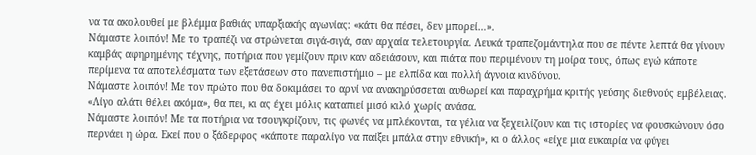να τα ακολουθεί με βλέμμα βαθιάς υπαρξιακής αγωνίας: «κάτι θα πέσει, δεν μπορεί…».
Νάμαστε λοιπόν! Με το τραπέζι να στρώνεται σιγά-σιγά, σαν αρχαία τελετουργία. Λευκά τραπεζομάντηλα που σε πέντε λεπτά θα γίνουν καμβάς αφηρημένης τέχνης, ποτήρια που γεμίζουν πριν καν αδειάσουν, και πιάτα που περιμένουν τη μοίρα τους, όπως εγώ κάποτε περίμενα τα αποτελέσματα των εξετάσεων στο πανεπιστήμιο – με ελπίδα και πολλή άγνοια κινδύνου.
Νάμαστε λοιπόν! Με τον πρώτο που θα δοκιμάσει το αρνί να ανακηρύσσεται αυθωρεί και παραχρήμα κριτής γεύσης διεθνούς εμβέλειας. «Λίγο αλάτι θέλει ακόμα», θα πει, κι ας έχει μόλις καταπιεί μισό κιλό χωρίς ανάσα.
Νάμαστε λοιπόν! Με τα ποτήρια να τσουγκρίζουν, τις φωνές να μπλέκονται, τα γέλια να ξεχειλίζουν και τις ιστορίες να φουσκώνουν όσο περνάει η ώρα. Εκεί που ο ξάδερφος «κάποτε παραλίγο να παίξει μπάλα στην εθνική», κι ο άλλος «είχε μια ευκαιρία να φύγει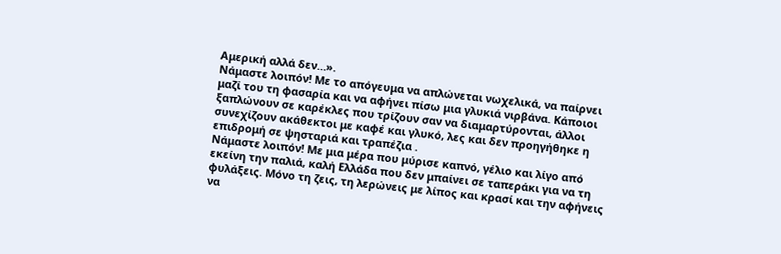Αμερική αλλά δεν…».
Νάμαστε λοιπόν! Με το απόγευμα να απλώνεται νωχελικά, να παίρνει μαζί του τη φασαρία και να αφήνει πίσω μια γλυκιά νιρβάνα. Κάποιοι ξαπλώνουν σε καρέκλες που τρίζουν σαν να διαμαρτύρονται, άλλοι συνεχίζουν ακάθεκτοι με καφέ και γλυκό, λες και δεν προηγήθηκε η επιδρομή σε ψησταριά και τραπέζια .
Νάμαστε λοιπόν! Με μια μέρα που μύρισε καπνό, γέλιο και λίγο από εκείνη την παλιά, καλή Ελλάδα που δεν μπαίνει σε ταπεράκι για να τη φυλάξεις. Μόνο τη ζεις, τη λερώνεις με λίπος και κρασί και την αφήνεις να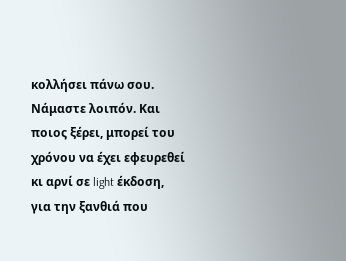κολλήσει πάνω σου.
Νάμαστε λοιπόν. Και ποιος ξέρει, μπορεί του χρόνου να έχει εφευρεθεί κι αρνί σε light έκδοση, για την ξανθιά που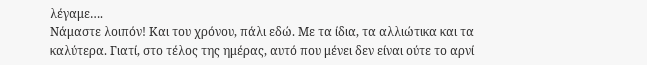λέγαμε….
Νάμαστε λοιπόν! Και του χρόνου, πάλι εδώ. Με τα ίδια, τα αλλιώτικα και τα καλύτερα. Γιατί, στο τέλος της ημέρας, αυτό που μένει δεν είναι ούτε το αρνί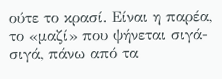ούτε το κρασί. Είναι η παρέα, το «μαζί» που ψήνεται σιγά-σιγά, πάνω από τα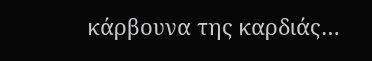κάρβουνα της καρδιάς…